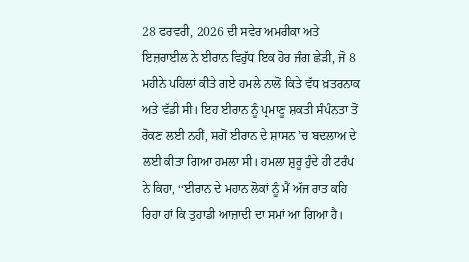28 ਫਰਵਰੀ, 2026 ਦੀ ਸਵੇਰ ਅਮਰੀਕਾ ਅਤੇ ਇਜ਼ਰਾਈਲ ਨੇ ਈਰਾਨ ਵਿਰੁੱਧ ਇਕ ਹੋਰ ਜੰਗ ਛੇੜੀ, ਜੋ 8 ਮਹੀਨੇ ਪਹਿਲਾਂ ਕੀਤੇ ਗਏ ਹਮਲੇ ਨਾਲੋਂ ਕਿਤੇ ਵੱਧ ਖ਼ਤਰਨਾਕ ਅਤੇ ਵੱਡੀ ਸੀ। ਇਹ ਈਰਾਨ ਨੂੰ ਪ੍ਰਮਾਣੂ ਸ਼ਕਤੀ ਸੰਪੰਨਤਾ ਤੋਂ ਰੋਕਣ ਲਈ ਨਹੀਂ, ਸਗੋਂ ਈਰਾਨ ਦੇ ਸ਼ਾਸਨ ’ਚ ਬਦਲਾਅ ਦੇ ਲਈ ਕੀਤਾ ਗਿਆ ਹਮਲਾ ਸੀ। ਹਮਲਾ ਸ਼ੁਰੂ ਹੁੰਦੇ ਹੀ ਟਰੰਪ ਨੇ ਕਿਹਾ, ‘‘ਈਰਾਨ ਦੇ ਮਹਾਨ ਲੋਕਾਂ ਨੂੰ ਮੈਂ ਅੱਜ ਰਾਤ ਕਹਿ ਰਿਹਾ ਹਾਂ ਕਿ ਤੁਹਾਡੀ ਆਜ਼ਾਦੀ ਦਾ ਸਮਾਂ ਆ ਗਿਆ ਹੈ।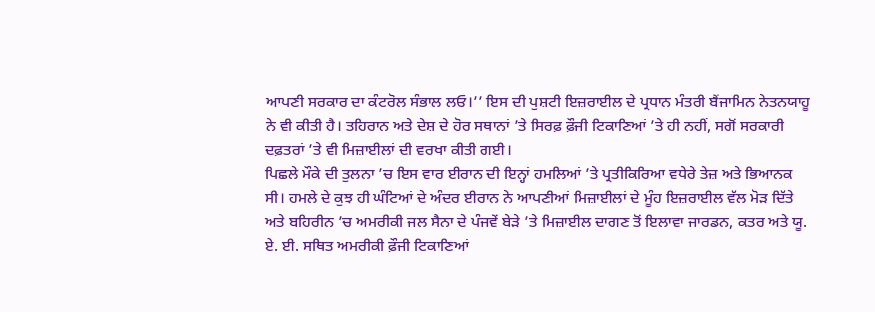ਆਪਣੀ ਸਰਕਾਰ ਦਾ ਕੰਟਰੋਲ ਸੰਭਾਲ ਲਓ।’’ ਇਸ ਦੀ ਪੁਸ਼ਟੀ ਇਜ਼ਰਾਈਲ ਦੇ ਪ੍ਰਧਾਨ ਮੰਤਰੀ ਬੈਂਜਾਮਿਨ ਨੇਤਨਯਾਹੂ ਨੇ ਵੀ ਕੀਤੀ ਹੈ। ਤਹਿਰਾਨ ਅਤੇ ਦੇਸ਼ ਦੇ ਹੋਰ ਸਥਾਨਾਂ ’ਤੇ ਸਿਰਫ਼ ਫ਼ੌਜੀ ਟਿਕਾਣਿਆਂ ’ਤੇ ਹੀ ਨਹੀਂ, ਸਗੋਂ ਸਰਕਾਰੀ ਦਫ਼ਤਰਾਂ ’ਤੇ ਵੀ ਮਿਜ਼ਾਈਲਾਂ ਦੀ ਵਰਖਾ ਕੀਤੀ ਗਈ।
ਪਿਛਲੇ ਮੌਕੇ ਦੀ ਤੁਲਨਾ ’ਚ ਇਸ ਵਾਰ ਈਰਾਨ ਦੀ ਇਨ੍ਹਾਂ ਹਮਲਿਆਂ ’ਤੇ ਪ੍ਰਤੀਕਿਰਿਆ ਵਧੇਰੇ ਤੇਜ਼ ਅਤੇ ਭਿਆਨਕ ਸੀ। ਹਮਲੇ ਦੇ ਕੁਝ ਹੀ ਘੰਟਿਆਂ ਦੇ ਅੰਦਰ ਈਰਾਨ ਨੇ ਆਪਣੀਆਂ ਮਿਜ਼ਾਈਲਾਂ ਦੇ ਮੂੰਹ ਇਜ਼ਰਾਈਲ ਵੱਲ ਮੋੜ ਦਿੱਤੇ ਅਤੇ ਬਹਿਰੀਨ ’ਚ ਅਮਰੀਕੀ ਜਲ ਸੈਨਾ ਦੇ ਪੰਜਵੇਂ ਬੇੜੇ ’ਤੇ ਮਿਜ਼ਾਈਲ ਦਾਗਣ ਤੋਂ ਇਲਾਵਾ ਜਾਰਡਨ, ਕਤਰ ਅਤੇ ਯੂ. ਏ. ਈ. ਸਥਿਤ ਅਮਰੀਕੀ ਫ਼ੌਜੀ ਟਿਕਾਣਿਆਂ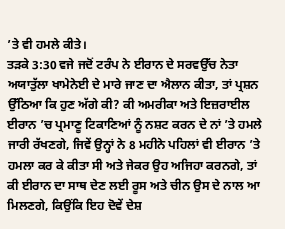’ਤੇ ਵੀ ਹਮਲੇ ਕੀਤੇ।
ਤੜਕੇ 3:30 ਵਜੇ ਜਦੋਂ ਟਰੰਪ ਨੇ ਈਰਾਨ ਦੇ ਸਰਵਉੱਚ ਨੇਤਾ ਅਯਾਤੁੱਲਾ ਖਾਮੇਨੇਈ ਦੇ ਮਾਰੇ ਜਾਣ ਦਾ ਐਲਾਨ ਕੀਤਾ, ਤਾਂ ਪ੍ਰਸ਼ਨ ਉੱਠਿਆ ਕਿ ਹੁਣ ਅੱਗੇ ਕੀ? ਕੀ ਅਮਰੀਕਾ ਅਤੇ ਇਜ਼ਰਾਈਲ ਈਰਾਨ ’ਚ ਪ੍ਰਮਾਣੂ ਟਿਕਾਣਿਆਂ ਨੂੰ ਨਸ਼ਟ ਕਰਨ ਦੇ ਨਾਂ ’ਤੇ ਹਮਲੇ ਜਾਰੀ ਰੱਖਣਗੇ, ਜਿਵੇਂ ਉਨ੍ਹਾਂ ਨੇ 8 ਮਹੀਨੇ ਪਹਿਲਾਂ ਵੀ ਈਰਾਨ ’ਤੇ ਹਮਲਾ ਕਰ ਕੇ ਕੀਤਾ ਸੀ ਅਤੇ ਜੇਕਰ ਉਹ ਅਜਿਹਾ ਕਰਨਗੇ, ਤਾਂ ਕੀ ਈਰਾਨ ਦਾ ਸਾਥ ਦੇਣ ਲਈ ਰੂਸ ਅਤੇ ਚੀਨ ਉਸ ਦੇ ਨਾਲ ਆ ਮਿਲਣਗੇ, ਕਿਉਂਕਿ ਇਹ ਦੋਵੇਂ ਦੇਸ਼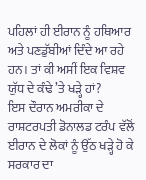ਪਹਿਲਾਂ ਹੀ ਈਰਾਨ ਨੂੰ ਹਥਿਆਰ ਅਤੇ ਪਣਡੁੱਬੀਆਂ ਦਿੰਦੇ ਆ ਰਹੇ ਹਨ। ਤਾਂ ਕੀ ਅਸੀਂ ਇਕ ਵਿਸ਼ਵ ਯੁੱਧ ਦੇ ਕੰਢੇ ’ਤੇ ਖੜ੍ਹੇ ਹਾਂ?
ਇਸ ਦੌਰਾਨ ਅਮਰੀਕਾ ਦੇ ਰਾਸ਼ਟਰਪਤੀ ਡੋਨਾਲਡ ਟਰੰਪ ਵੱਲੋਂ ਈਰਾਨ ਦੇ ਲੋਕਾਂ ਨੂੰ ਉੱਠ ਖੜ੍ਹੇ ਹੋ ਕੇ ਸਰਕਾਰ ਦਾ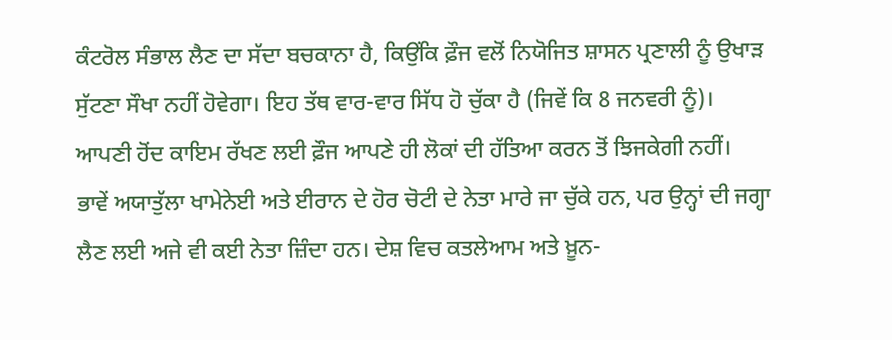ਕੰਟਰੋਲ ਸੰਭਾਲ ਲੈਣ ਦਾ ਸੱਦਾ ਬਚਕਾਨਾ ਹੈ, ਕਿਉਂਕਿ ਫ਼ੌਜ ਵਲੋਂ ਨਿਯੋਜਿਤ ਸ਼ਾਸਨ ਪ੍ਰਣਾਲੀ ਨੂੰ ਉਖਾੜ ਸੁੱਟਣਾ ਸੌਖਾ ਨਹੀਂ ਹੋਵੇਗਾ। ਇਹ ਤੱਥ ਵਾਰ-ਵਾਰ ਸਿੱਧ ਹੋ ਚੁੱਕਾ ਹੈ (ਜਿਵੇਂ ਕਿ 8 ਜਨਵਰੀ ਨੂੰ)। ਆਪਣੀ ਹੋਂਦ ਕਾਇਮ ਰੱਖਣ ਲਈ ਫ਼ੌਜ ਆਪਣੇ ਹੀ ਲੋਕਾਂ ਦੀ ਹੱਤਿਆ ਕਰਨ ਤੋਂ ਝਿਜਕੇਗੀ ਨਹੀਂ।
ਭਾਵੇਂ ਅਯਾਤੁੱਲਾ ਖਾਮੇਨੇਈ ਅਤੇ ਈਰਾਨ ਦੇ ਹੋਰ ਚੋਟੀ ਦੇ ਨੇਤਾ ਮਾਰੇ ਜਾ ਚੁੱਕੇ ਹਨ, ਪਰ ਉਨ੍ਹਾਂ ਦੀ ਜਗ੍ਹਾ ਲੈਣ ਲਈ ਅਜੇ ਵੀ ਕਈ ਨੇਤਾ ਜ਼ਿੰਦਾ ਹਨ। ਦੇਸ਼ ਵਿਚ ਕਤਲੇਆਮ ਅਤੇ ਖ਼ੂਨ-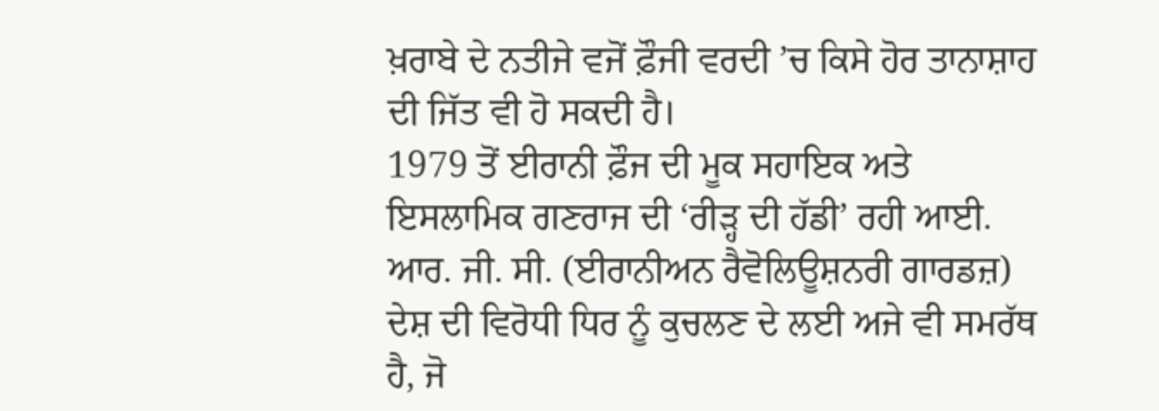ਖ਼ਰਾਬੇ ਦੇ ਨਤੀਜੇ ਵਜੋਂ ਫ਼ੌਜੀ ਵਰਦੀ ’ਚ ਕਿਸੇ ਹੋਰ ਤਾਨਾਸ਼ਾਹ ਦੀ ਜਿੱਤ ਵੀ ਹੋ ਸਕਦੀ ਹੈ।
1979 ਤੋਂ ਈਰਾਨੀ ਫ਼ੌਜ ਦੀ ਮੂਕ ਸਹਾਇਕ ਅਤੇ ਇਸਲਾਮਿਕ ਗਣਰਾਜ ਦੀ ‘ਰੀੜ੍ਹ ਦੀ ਹੱਡੀ’ ਰਹੀ ਆਈ. ਆਰ. ਜੀ. ਸੀ. (ਈਰਾਨੀਅਨ ਰੈਵੋਲਿਊਸ਼ਨਰੀ ਗਾਰਡਜ਼) ਦੇਸ਼ ਦੀ ਵਿਰੋਧੀ ਧਿਰ ਨੂੰ ਕੁਚਲਣ ਦੇ ਲਈ ਅਜੇ ਵੀ ਸਮਰੱਥ ਹੈ, ਜੋ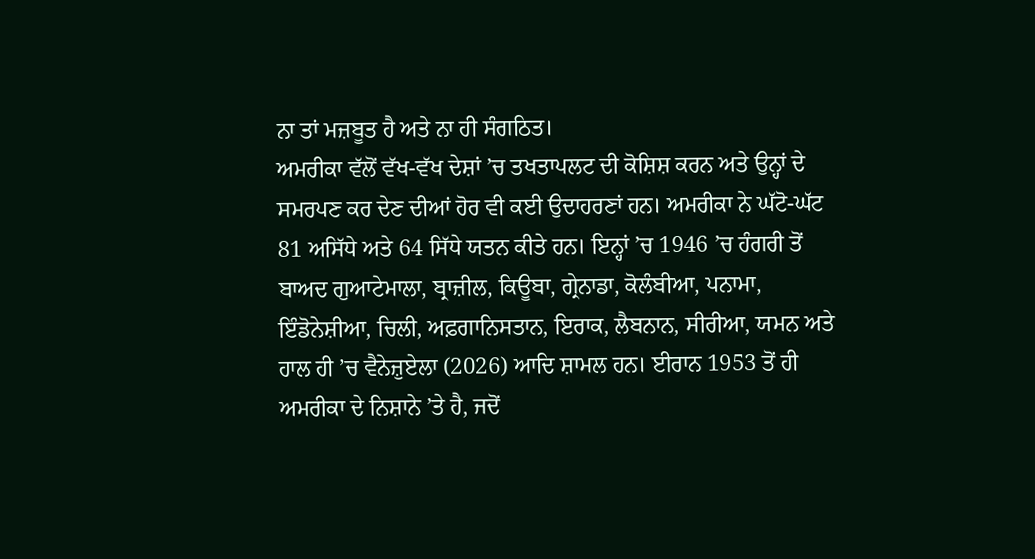ਨਾ ਤਾਂ ਮਜ਼ਬੂਤ ਹੈ ਅਤੇ ਨਾ ਹੀ ਸੰਗਠਿਤ।
ਅਮਰੀਕਾ ਵੱਲੋਂ ਵੱਖ-ਵੱਖ ਦੇਸ਼ਾਂ ’ਚ ਤਖਤਾਪਲਟ ਦੀ ਕੋਸ਼ਿਸ਼ ਕਰਨ ਅਤੇ ਉਨ੍ਹਾਂ ਦੇ ਸਮਰਪਣ ਕਰ ਦੇਣ ਦੀਆਂ ਹੋਰ ਵੀ ਕਈ ਉਦਾਹਰਣਾਂ ਹਨ। ਅਮਰੀਕਾ ਨੇ ਘੱਟੋ-ਘੱਟ 81 ਅਸਿੱਧੇ ਅਤੇ 64 ਸਿੱਧੇ ਯਤਨ ਕੀਤੇ ਹਨ। ਇਨ੍ਹਾਂ ’ਚ 1946 ’ਚ ਹੰਗਰੀ ਤੋਂ ਬਾਅਦ ਗੁਆਟੇਮਾਲਾ, ਬ੍ਰਾਜ਼ੀਲ, ਕਿਊਬਾ, ਗ੍ਰੇਨਾਡਾ, ਕੋਲੰਬੀਆ, ਪਨਾਮਾ, ਇੰਡੋਨੇਸ਼ੀਆ, ਚਿਲੀ, ਅਫ਼ਗਾਨਿਸਤਾਨ, ਇਰਾਕ, ਲੈਬਨਾਨ, ਸੀਰੀਆ, ਯਮਨ ਅਤੇ ਹਾਲ ਹੀ ’ਚ ਵੈਨੇਜ਼ੁਏਲਾ (2026) ਆਦਿ ਸ਼ਾਮਲ ਹਨ। ਈਰਾਨ 1953 ਤੋਂ ਹੀ ਅਮਰੀਕਾ ਦੇ ਨਿਸ਼ਾਨੇ ’ਤੇ ਹੈ, ਜਦੋਂ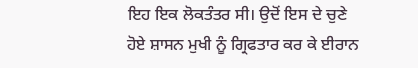ਇਹ ਇਕ ਲੋਕਤੰਤਰ ਸੀ। ਉਦੋਂ ਇਸ ਦੇ ਚੁਣੇ ਹੋਏ ਸ਼ਾਸਨ ਮੁਖੀ ਨੂੰ ਗ੍ਰਿਫਤਾਰ ਕਰ ਕੇ ਈਰਾਨ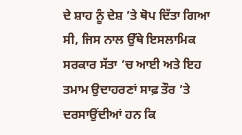ਦੇ ਸ਼ਾਹ ਨੂੰ ਦੇਸ਼ ’ਤੇ ਥੋਪ ਦਿੱਤਾ ਗਿਆ ਸੀ, ਜਿਸ ਨਾਲ ਉੱਥੇ ਇਸਲਾਮਿਕ ਸਰਕਾਰ ਸੱਤਾ ’ਚ ਆਈ ਅਤੇ ਇਹ ਤਮਾਮ ਉਦਾਹਰਣਾਂ ਸਾਫ਼ ਤੌਰ ’ਤੇ ਦਰਸਾਉਂਦੀਆਂ ਹਨ ਕਿ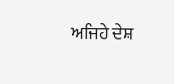ਅਜਿਹੇ ਦੇਸ਼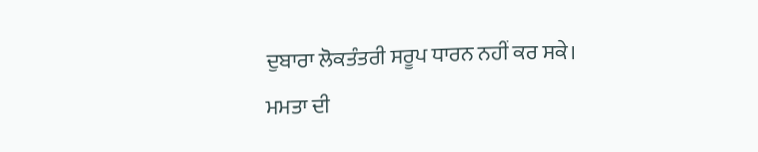ਦੁਬਾਰਾ ਲੋਕਤੰਤਰੀ ਸਰੂਪ ਧਾਰਨ ਨਹੀਂ ਕਰ ਸਕੇ।
ਮਮਤਾ ਦੀ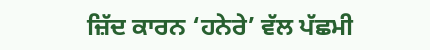ਜ਼ਿੱਦ ਕਾਰਨ ‘ਹਨੇਰੇ’ ਵੱਲ ਪੱਛਮੀ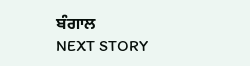ਬੰਗਾਲ
NEXT STORY